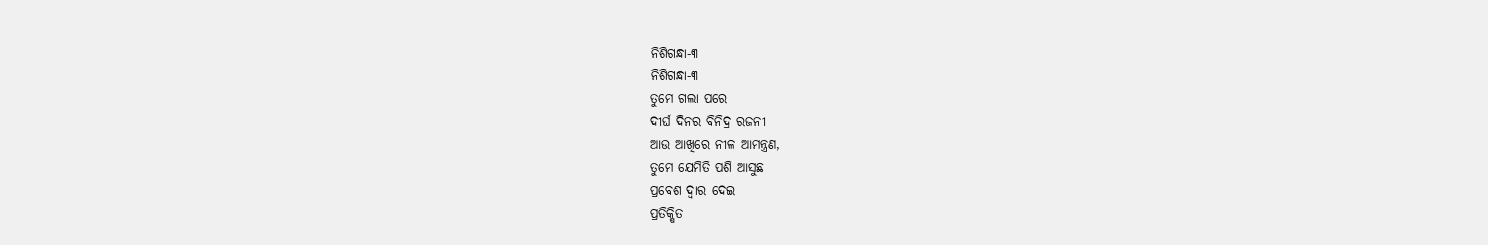ନିଶିଗନ୍ଧା-୩
ନିଶିଗନ୍ଧା-୩
ତୁମେ ଗଲା ପରେ
ଦୀର୍ଘ ଦିନର ବିନିଦ୍ର ରଜନୀ
ଆଉ ଆଖିରେ ନୀଳ ଆମନ୍ତ୍ରଣ,
ତୁମେ ଯେମିତି ପଶି ଆସୁଛ
ପ୍ରବେଶ ଦ୍ୱାର ଦେଇ
ପ୍ରତିକ୍ଷିତ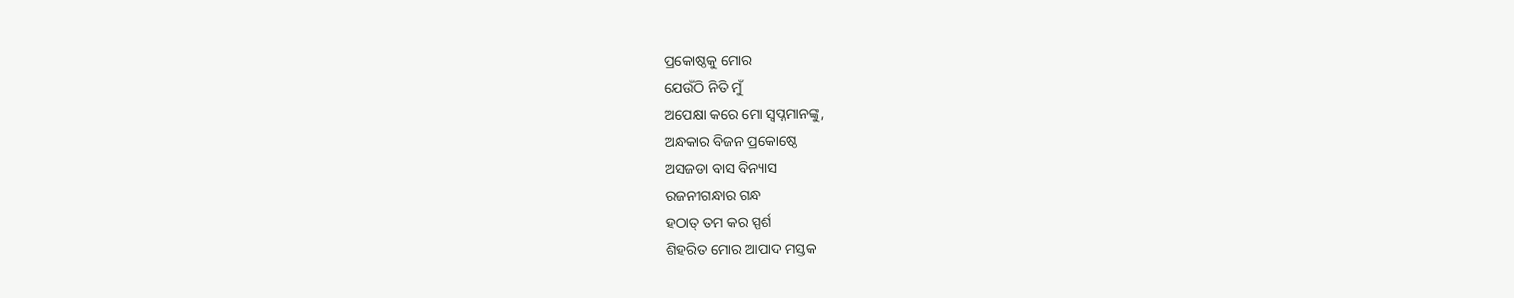ପ୍ରକୋଷ୍ଠକୁ ମୋର
ଯେଉଁଠି ନିତି ମୁଁ
ଅପେକ୍ଷା କରେ ମୋ ସ୍ୱପ୍ନମାନଙ୍କୁ,
ଅନ୍ଧକାର ବିଜନ ପ୍ରକୋଷ୍ଠେ
ଅସଜଡା ବାସ ବିନ୍ୟାସ
ରଜନୀଗନ୍ଧାର ଗନ୍ଧ
ହଠାତ୍ ତମ କର ସ୍ପର୍ଶ
ଶିହରିତ ମୋର ଆପାଦ ମସ୍ତକ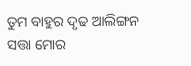ତୁମ ବାହୁର ଦୃଢ ଆଲିଙ୍ଗନ
ସତ୍ତା ମୋର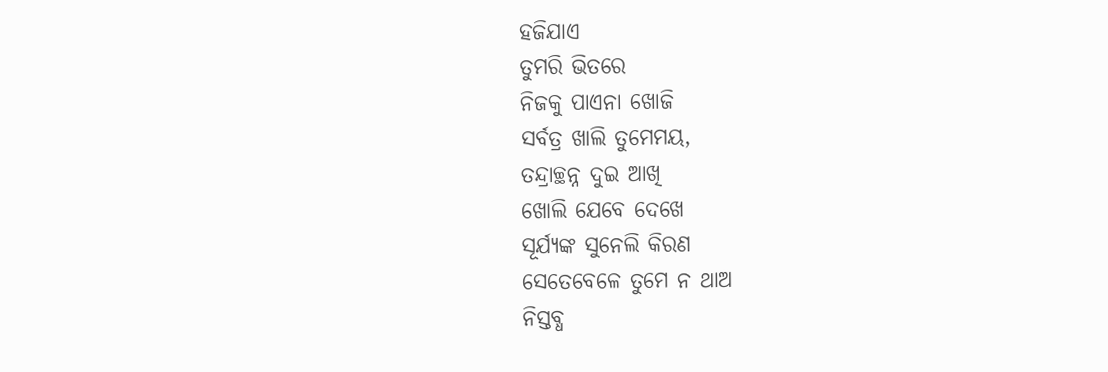ହଜିଯାଏ
ତୁମରି ଭିତରେ
ନିଜକୁ ପାଏନା ଖୋଜି
ସର୍ବତ୍ର ଖାଲି ତୁମେମୟ,
ତନ୍ଦ୍ରାଚ୍ଛନ୍ନ ଦୁଇ ଆଖି
ଖୋଲି ଯେବେ ଦେଖେ
ସୂର୍ଯ୍ୟଙ୍କ ସୁନେଲି କିରଣ
ସେତେବେଳେ ତୁମେ ନ ଥାଅ
ନିସ୍ତବ୍ଧ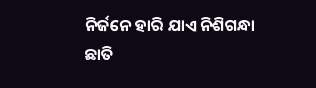ନିର୍ଜନେ ହାରି ଯାଏ ନିଶିଗନ୍ଧା
ଛାତି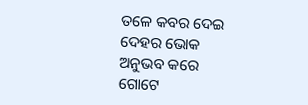ତଳେ କବର ଦେଇ
ଦେହର ଭୋକ
ଅନୁଭବ କରେ ଗୋଟେ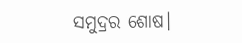ସମୁଦ୍ରର ଶୋଷ।